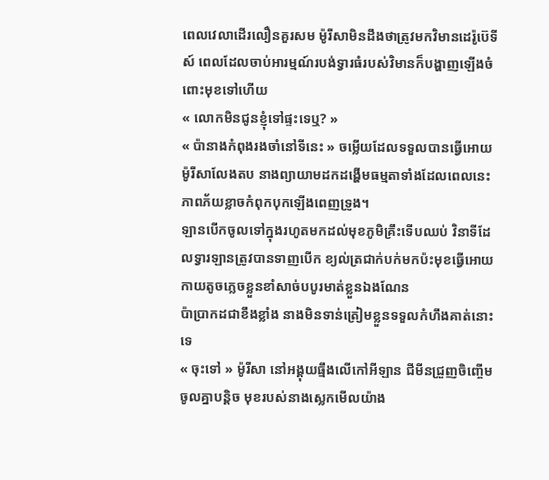ពេលវេលាដើរលឿនគួរសម ម៉ូរីសាមិនដឹងថាត្រូវមកវិមានដេរ៉ូប៊េទីស៍ ពេលដែលចាប់អារម្មណ៍របង់ទ្វារធំរបស់វិមានក៏បង្ហាញឡើងចំពោះមុខទៅហើយ
« លោកមិនជូនខ្ញុំទៅផ្ទះទេឬ? »
« ប៉ានាងកំពុងរងចាំនៅទីនេះ » ចម្លើយដែលទទួលបានធ្វើអោយម៉ូរីសាលែងតប នាងព្យាយាមដកដង្ហើមធម្មតាទាំងដែលពេលនេះភាពភ័យខ្លាចកំពុកបុកឡើងពេញទ្រូង។
ឡានបើកចូលទៅក្នុងរហូតមកដល់មុខភូមិគ្រឹះទើបឈប់ វិនាទីដែលទ្វារឡានត្រូវបានទាញបើក ខ្យល់ត្រជាក់បក់មកប៉ះមុខធ្វើអោយកាយតូចភ្លេចខ្លួនខាំសាច់បបូរមាត់ខ្លួនឯងណែន
ប៉ាប្រាកដជាខឹងខ្លាំង នាងមិនទាន់ត្រៀមខ្លួនទទួលកំហឹងគាត់នោះទេ
« ចុះទៅ » ម៉ូរីសា នៅអង្គុយធ្មឹងលើកៅអីឡាន ជីមីនជ្រួញចិញ្ចើមចូលគ្នាបន្តិច មុខរបស់នាងស្លេកមើលយ៉ាង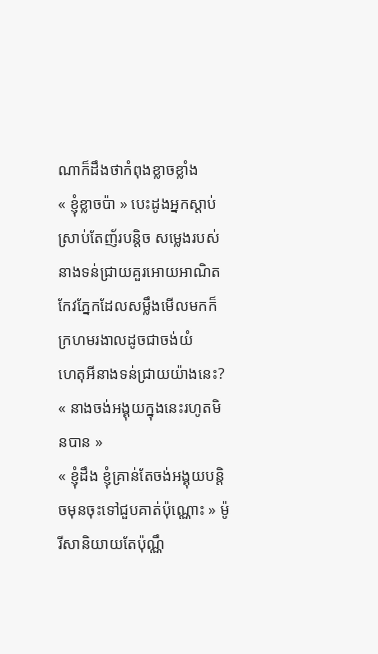ណាក៏ដឹងថាកំពុងខ្លាចខ្លាំង
« ខ្ញុំខ្លាចប៉ា » បេះដូងអ្នកស្តាប់ស្រាប់តែញ័របន្តិច សម្លេងរបស់នាងទន់ជ្រាយគួរអោយអាណិត កែវភ្នែកដែលសម្លឹងមើលមកក៏ក្រហមរងាលដូចជាចង់យំ
ហេតុអីនាងទន់ជ្រាយយ៉ាងនេះ?
« នាងចង់អង្គុយក្នុងនេះរហូតមិនបាន »
« ខ្ញុំដឹង ខ្ញុំគ្រាន់តែចង់អង្គុយបន្តិចមុនចុះទៅជួបគាត់ប៉ុណ្ណោះ » ម៉ូរីសានិយាយតែប៉ុណ្ណឹ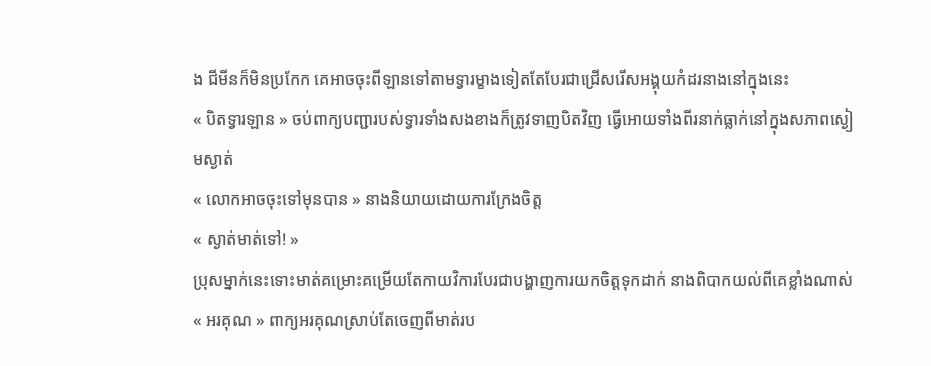ង ជីមីនក៏មិនប្រកែក គេអាចចុះពីឡានទៅតាមទ្វារម្ខាងទៀតតែបែរជាជ្រើសរើសអង្គុយកំដរនាងនៅក្នុងនេះ
« បិតទ្វារឡាន » ចប់ពាក្យបញ្ជារបស់ទ្វារទាំងសងខាងក៏ត្រូវទាញបិតវិញ ធ្វើអោយទាំងពីរនាក់ធ្លាក់នៅក្នុងសភាពស្ងៀមស្ងាត់
« លោកអាចចុះទៅមុនបាន » នាងនិយាយដោយការក្រែងចិត្ត
« ស្ងាត់មាត់ទៅ! »
ប្រុសម្នាក់នេះទោះមាត់គម្រោះគម្រើយតែកាយវិការបែរជាបង្ហាញការយកចិត្តទុកដាក់ នាងពិបាកយល់ពីគេខ្លាំងណាស់
« អរគុណ » ពាក្យអរគុណស្រាប់តែចេញពីមាត់រប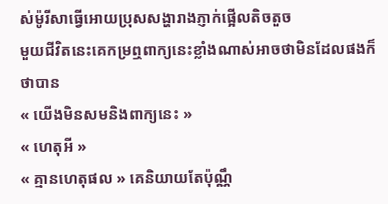ស់ម៉ូរីសាធ្វើអោយប្រុសសង្ហារាងភ្ញាក់ផ្អើលតិចតួច
មួយជីវិតនេះគេកម្រឮពាក្យនេះខ្លាំងណាស់អាចថាមិនដែលផងក៏ថាបាន
« យើងមិនសមនិងពាក្យនេះ »
« ហេតុអី »
« គ្មានហេតុផល » គេនិយាយតែប៉ុណ្ណឹ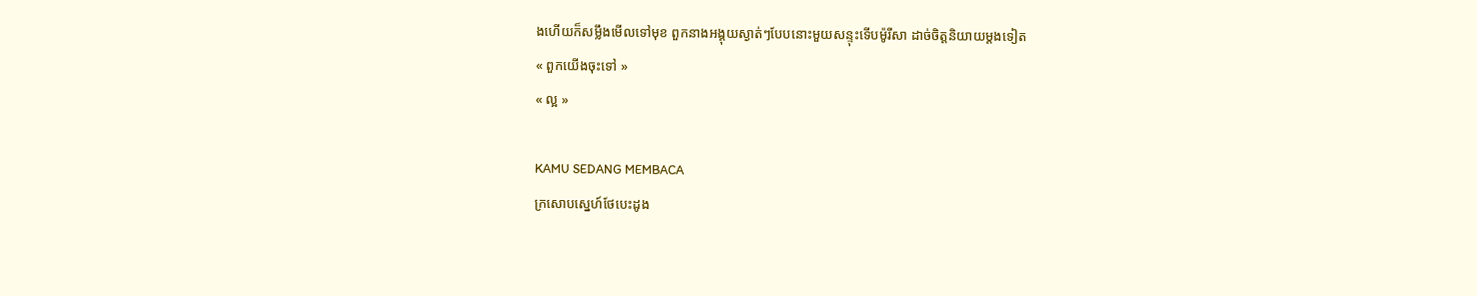ងហើយក៏សម្លឹងមើលទៅមុខ ពួកនាងអង្គុយស្ងាត់ៗបែបនោះមួយសន្ទុះទើបម៉ូរីសា ដាច់ចិត្តនិយាយម្តងទៀត
« ពួកយើងចុះទៅ »
« ល្អ »

KAMU SEDANG MEMBACA
ក្រសោបស្នេហ៍ថែបេះដូង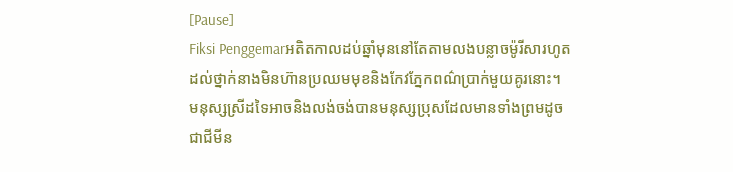[Pause]
Fiksi Penggemarអតិតកាលដប់ឆ្នាំមុននៅតែតាមលងបន្លាចម៉ូរីសារហូតដល់ថ្នាក់នាងមិនហ៊ានប្រឈមមុខនិងកែវភ្នែកពណ៌ប្រាក់មួយគូរនោះ។ មនុស្សស្រីដទៃអាចនិងលង់ចង់បានមនុស្សប្រុសដែលមានទាំងព្រមដូចជាជីមីន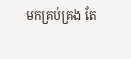មកគ្រប់គ្រង តែ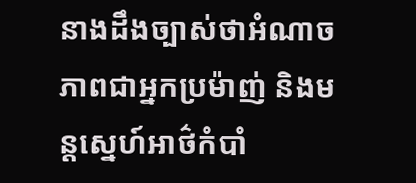នាងដឹងច្បាស់ថាអំណាច ភាពជាអ្នកប្រម៉ាញ់ និងមន្តស្នេហ៍អាថ៌កំបាំ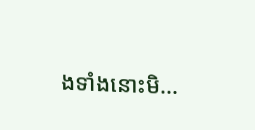ងទាំងនោះមិ...